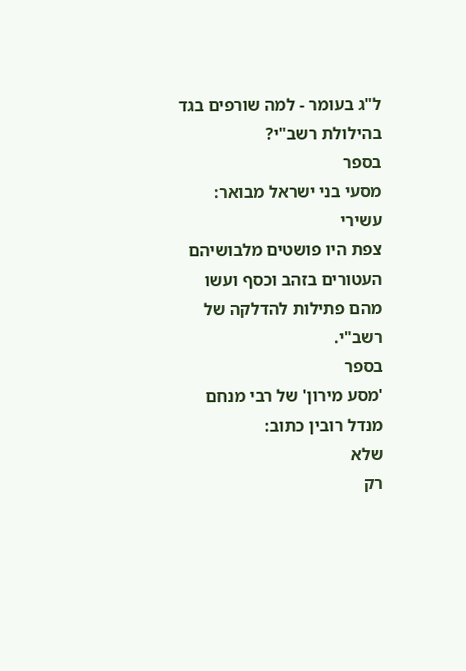ל"ג בעומר - למה שורפים בגד בהילולת רשב"י?
בספר
מסעי בני ישראל מבואר:
עשירי
צפת היו פושטים מלבושיהם העטורים בזהב וכסף ועשו מהם פתילות להדלקה של רשב"י.
בספר
'מסע מירון' של רבי מנחם מנדל רובין כתוב:
שלא
רק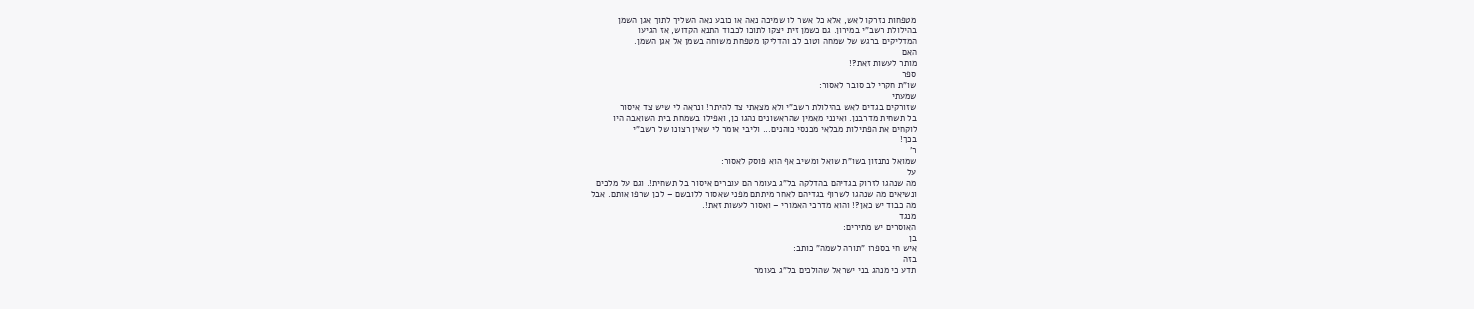מטפחות נזרקו לאש, אלא כל אשר לו שמיכה נאה או כובע נאה השליך לתוך אגן השמן
בהילולת רשב"י במירון. גם כשמן זית יצקו לתוכו לכבוד התנא הקדוש, אז הגיעו
המדליקים ברגש של שמחה וטוב לב והדליקו מטפחת משוחה בשמן אל אגן השמן.
האם
מותר לעשות זאת?!
ספר
שו"ת חקרי לב סובר לאסור:
שמעתי
שזורקים בגדים לאש בהילולת רשב"י ולא מצאתי צד להיתר! ונראה לי שיש צד איסור
בל תשחית מדרבנן. ואינני מאמין שהראשונים נהגו כן, ואפילו בשמחת בית השואבה היו
לוקחים את הפתילות מבלאי מכנסי כוהנים... וליבי אומר לי שאין רצונו של רשב"י
בכך!
ר'
שמואל נתנזון בשו"ת שואל ומשיב אף הוא פוסק לאסור:
על
מה שנהגו לזרוק בגדיהם בהדלקה בל"ג בעומר הם עוברים איסור בל תשחית!. וגם על מלכים
ונשיאים מה שנהגו לשרוף בגדיהם לאחר מיתתם מפני שאסור ללובשם – לכן שרפו אותם. אבל
מה כבוד יש כאן?! והוא מדרכי האמורי – ואסור לעשות זאת!.
מנגד
האוסרים יש מתירים:
בן
איש חי בספרו "תורה לשמה" כותב:
בזה
תדע כי מנהג בני ישראל שהולכים בל"ג בעומר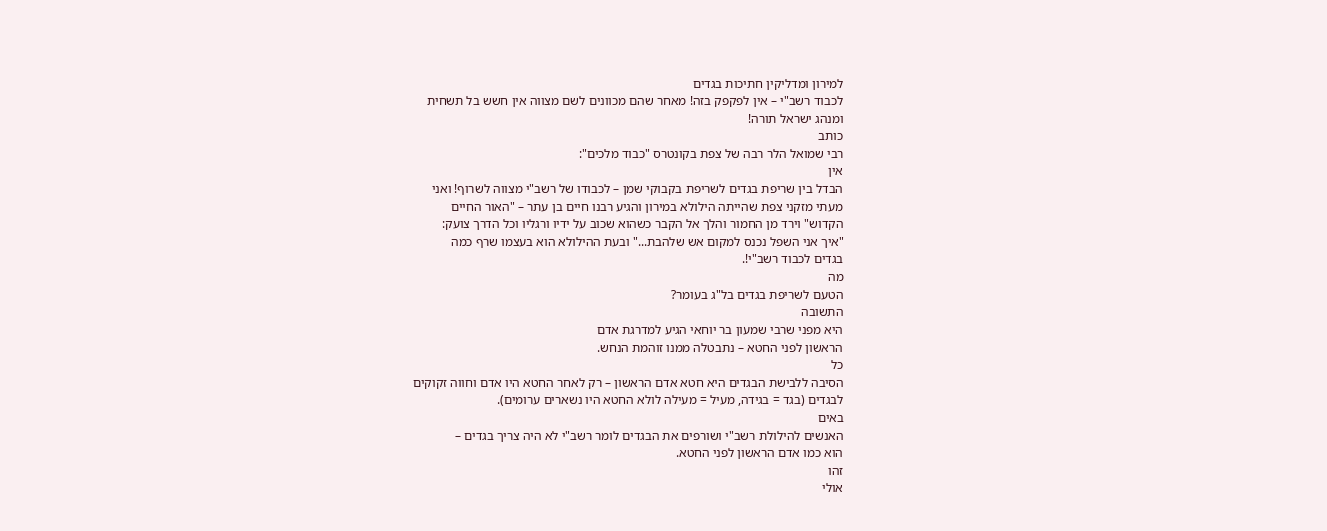למירון ומדליקין חתיכות בגדים
לכבוד רשב"י – אין לפקפק בזה! מאחר שהם מכוונים לשם מצווה אין חשש בל תשחית
ומנהג ישראל תורה!
כותב
רבי שמואל הלר רבה של צפת בקונטרס "כבוד מלכים":
אין
הבדל בין שריפת בגדים לשריפת בקבוקי שמן – לכבודו של רשב"י מצווה לשרוף! ואני
מעתי מזקני צפת שהייתה הילולא במירון והגיע רבנו חיים בן עתר – "האור החיים
הקדוש" וירד מן החמור והלך אל הקבר כשהוא שכוב על ידיו ורגליו וכל הדרך צועק:
"איך אני השפל נכנס למקום אש שלהבת..." ובעת ההילולא הוא בעצמו שרף כמה
בגדים לכבוד רשב"י!.
מה
הטעם לשריפת בגדים בל"ג בעומר?
התשובה
היא מפני שרבי שמעון בר יוחאי הגיע למדרגת אדם
הראשון לפני החטא – נתבטלה ממנו זוהמת הנחש.
כל
הסיבה ללבישת הבגדים היא חטא אדם הראשון – רק לאחר החטא היו אדם וחווה זקוקים
לבגדים (בגד = בגידה, מעיל = מעילה לולא החטא היו נשארים ערומים).
באים
האנשים להילולת רשב"י ושורפים את הבגדים לומר רשב"י לא היה צריך בגדים –
הוא כמו אדם הראשון לפני החטא.
זהו
אולי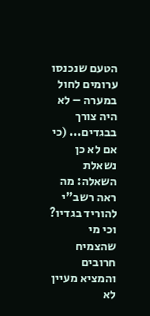הטעם שנכנסו ערומים לחול במערה – לא היה צורך בבגדים... (כי אם לא כן נשאלת
השאלה: מה ראה רשב"י להוריד בגדיו? וכי מי שהצמיח חרובים והמציא מעיין לא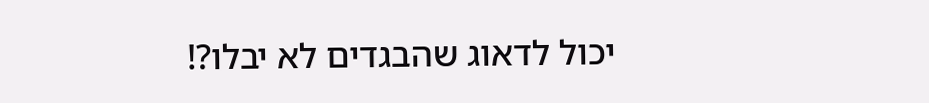יכול לדאוג שהבגדים לא יבלו?!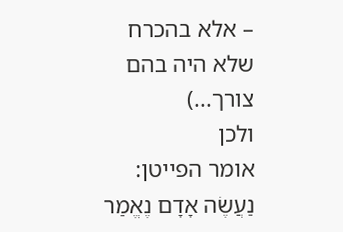– אלא בהכרח שלא היה בהם צורך...)
ולכן
אומר הפייטן: נַעֲשֶׂה אָדָם נֶאֱמַר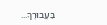בַּעֲבוּרֶךָ...